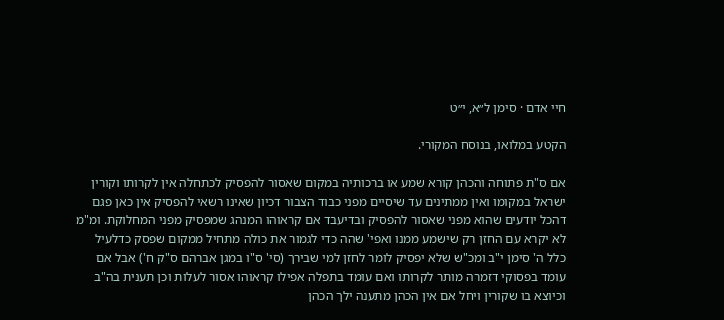חיי אדם · סימן ל״א, י״ט

הקטע במלואו, בנוסח המקורי.

אם ס"ת פתוחה והכהן קורא שמע או ברכותיה במקום שאסור להפסיק לכתחלה אין לקרותו וקורין ישראל במקומו ואין ממתינים עד שיסיים מפני כבוד הצבור דכיון שאינו רשאי להפסיק אין כאן פגם דהכל יודעים שהוא מפני שאסור להפסיק ובדיעבד אם קראוהו המנהג שמפסיק מפני המחלוקת. ומ"מ לא יקרא עם החזן רק שישמע ממנו ואפי' שהה כדי לגמור את כולה מתחיל ממקום שפסק כדלעיל כלל ה' סימן י"ב ומכ"ש שלא יפסיק לומר לחזן למי שבירך (סי' ס"ו במגן אברהם ס"ק ח') אבל אם עומד בפסוקי דזמרה מותר לקרותו ואם עומד בתפלה אפילו קראוהו אסור לעלות וכן תענית בה"ב וכיוצא בו שקורין ויחל אם אין הכהן מתענה ילך הכהן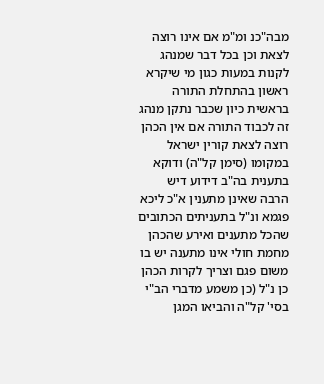מבה"כנ ומ"מ אם אינו רוצה לצאת וכן בכל דבר שמנהג לקנות במעות כגון מי שיקרא ראשון בהתחלת התורה בראשית כיון שכבר נתקן מנהג זה לכבוד התורה אם אין הכהן רוצה לצאת קורין ישראל במקומו (סימן קל"ה) ודוקא בתענית בה"ב דידוע דיש הרבה שאינן מתענין א"כ ליכא פגמא ונ"ל בתעניתים הכתובים שהכל מתענים ואירע שהכהן מחמת חולי אינו מתענה יש בו משום פגם וצריך לקרות הכהן כן נ"ל (כן משמע מדברי הב"י בסי' קל"ה והביאו המגן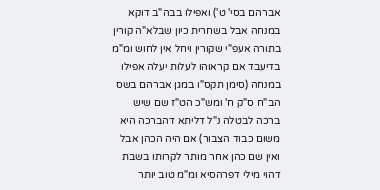אברהם בסי' ט') ואפילו בבה"ב דוקא במנחה אבל בשחרית כיון שבלא"ה קורין בתורה אעפ"י שקורין ויחל אין לחוש ומ"מ בדיעבד אם קראוהו לעלות יעלה אפילו במנחה (סימן תקס"ו במגן אברהם בשס הב"ח ס"ק ח' ומש"כ הט"ז שם שיש ברכה לבטלה נ"ל דליתא דהברכה היא משום כבוד הצבור) אם היה הכהן אבל ואין שם כהן אחר מותר לקרותו בשבת דהוי מילי דפרהסיא ומ"מ טוב יותר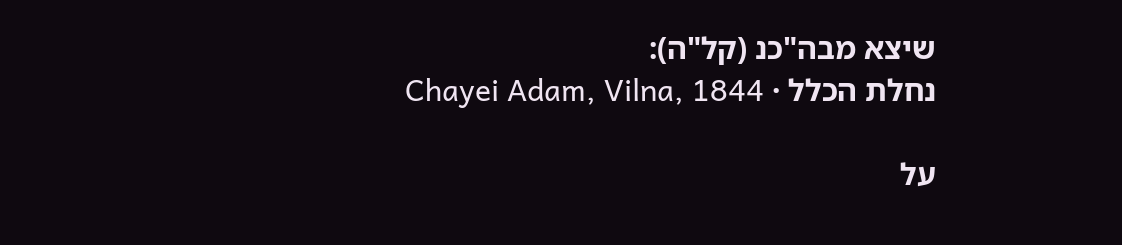שיצא מבה"כנ (קל"ה):
נחלת הכלל · Chayei Adam, Vilna, 1844

על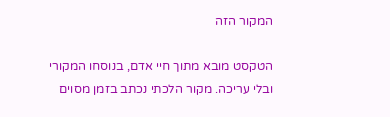המקור הזה

הטקסט מובא מתוך חיי אדם, בנוסחו המקורי ובלי עריכה. מקור הלכתי נכתב בזמן מסוים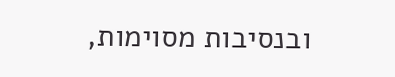ובנסיבות מסוימות,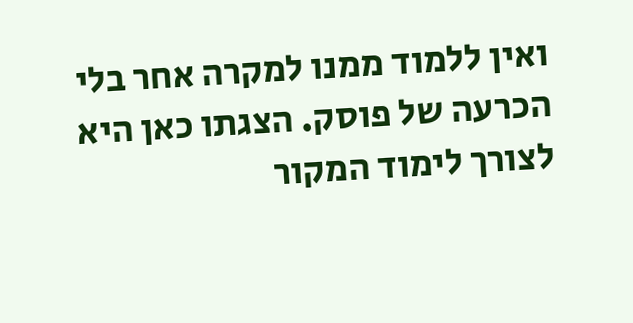ואין ללמוד ממנו למקרה אחר בלי הכרעה של פוסק. הצגתו כאן היא לצורך לימוד המקור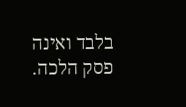בלבד ואינה פסק הלכה.